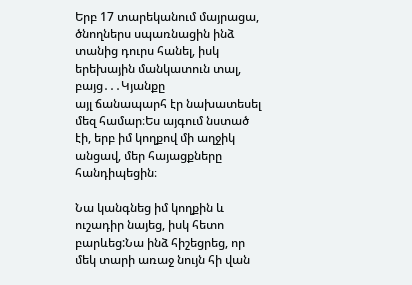Երբ 17 տարեկանում մայրացա, ծնողներս սպառնացին ինձ տանից դուրս հանել, իսկ երեխային մանկատուն տալ, բայց․․․Կյանքը
այլ ճանապարհ էր նախատեսել մեզ համար։Ես այգում նստած էի, երբ իմ կողքով մի աղջիկ անցավ, մեր հայացքները հանդիպեցին։

Նա կանգնեց իմ կողքին և ուշադիր նայեց, իսկ հետո բարևեց:Նա ինձ հիշեցրեց, որ մեկ տարի առաջ նույն հի վան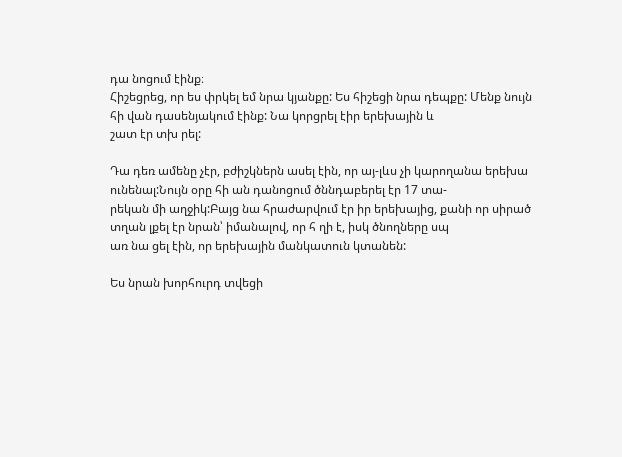դա նոցում էինք։
Հիշեցրեց, որ ես փրկել եմ նրա կյանքը: Ես հիշեցի նրա դեպքը: Մենք նույն հի վան դասենյակում էինք: Նա կորցրել էիր երեխային և
շատ էր տխ րել:

Դա դեռ ամենը չէր, բժիշկներն ասել էին, որ այ-լևս չի կարողանա երեխա ունենալ:Նույն օրը հի ան դանոցում ծննդաբերել էր 17 տա-
րեկան մի աղջիկ:Բայց նա հրաժարվում էր իր երեխայից, քանի որ սիրած տղան լքել էր նրան՝ իմանալով, որ հ ղի է, իսկ ծնողները սպ
առ նա ցել էին, որ երեխային մանկատուն կտանեն:

Ես նրան խորհուրդ տվեցի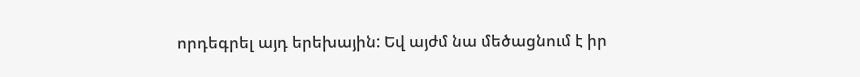որդեգրել այդ երեխային: Եվ այժմ նա մեծացնում է իր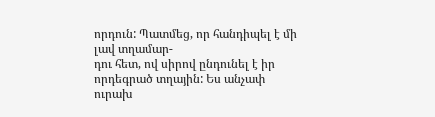որդուն: Պատմեց, որ հանդիպել է մի լավ տղամար-
դու հետ, ով սիրով ընդունել է իր որդեգրած տղային: Ես անչափ ուրախ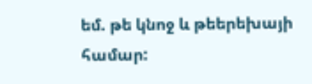եմ. թե կնոջ և թեերեխայի համար: